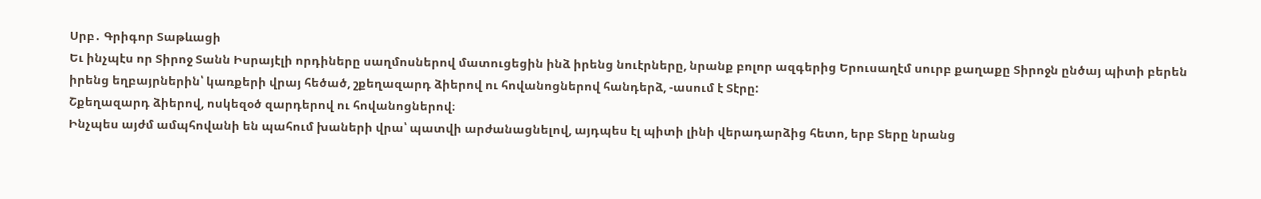Սրբ․ Գրիգոր Տաթևացի
Եւ ինչպէս որ Տիրոջ Տանն Իսրայէլի որդիները սաղմոսներով մատուցեցին ինձ իրենց նուէրները, նրանք բոլոր ազգերից Երուսաղէմ սուրբ քաղաքը Տիրոջն ընծայ պիտի բերեն իրենց եղբայրներին՝ կառքերի վրայ հեծած, շքեղազարդ ձիերով ու հովանոցներով հանդերձ, -ասում է Տէրը:
Շքեղազարդ ձիերով, ոսկեզօծ զարդերով ու հովանոցներով։
Ինչպես այժմ ամպհովանի են պահում խաների վրա՝ պատվի արժանացնելով, այդպես էլ պիտի լինի վերադարձից հետո, երբ Տերը նրանց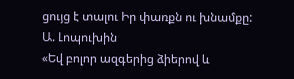ցույց է տալու Իր փառքն ու խնամքը:
Ա. Լոպուխին
«Եվ բոլոր ազգերից ձիերով և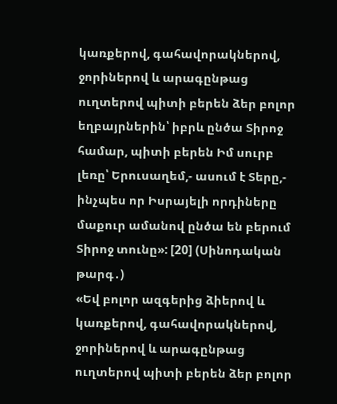կառքերով, գահավորակներով, ջորիներով և արագընթաց ուղտերով պիտի բերեն ձեր բոլոր եղբայրներին՝ իբրև ընծա Տիրոջ համար, պիտի բերեն Իմ սուրբ լեռը՝ Երուսաղեմ,- ասում է Տերը,- ինչպես որ Իսրայելի որդիները մաքուր ամանով ընծա են բերում Տիրոջ տունը»: [20] (Սինոդական թարգ․)
«Եվ բոլոր ազգերից ձիերով և կառքերով, գահավորակներով, ջորիներով և արագընթաց ուղտերով պիտի բերեն ձեր բոլոր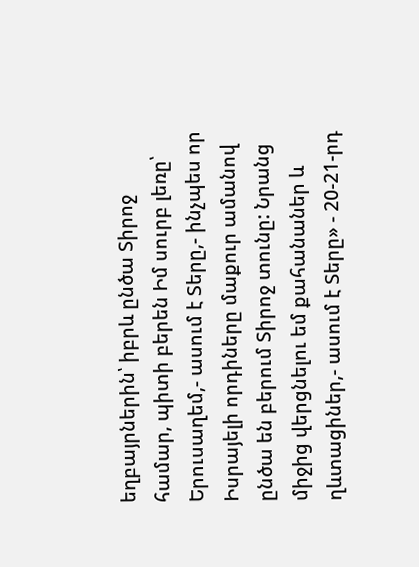եղբայրներին՝ իբրև ընծա Տիրոջ համար, պիտի բերեն Իմ սուրբ լեռը՝ Երուսաղեմ,- ասում է Տերը,- ինչպես որ Իսրայելի որդիները մաքուր ամանով ընծա են բերում Տիրոջ տունը: Նրանց միջից վերցնելու եմ քահանաներ և ղևտացիներ,- ասում է Տերը» - 20-21-րդ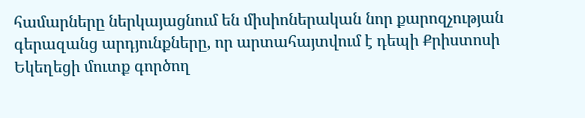համարները ներկայացնում են միսիոներական նոր քարոզչության գերազանց արդյունքները, որ արտահայտվում է դեպի Քրիստոսի Եկեղեցի մուտք գործող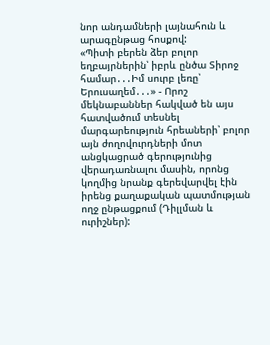նոր անդամների լայնահուն և արագընթաց հոսքով:
«Պիտի բերեն ձեր բոլոր եղբայրներին՝ իբրև ընծա Տիրոջ համար․․․Իմ սուրբ լեռը՝ Երուսաղեմ․․․» - Որոշ մեկնաբաններ հակված են այս հատվածում տեսնել մարգարեություն հրեաների՝ բոլոր այն ժողովուրդների մոտ անցկացրած գերությունից վերադառնալու մասին, որոնց կողմից նրանք գերեվարվել էին իրենց քաղաքական պատմության ողջ ընթացքում (Դիլլման և ուրիշներ):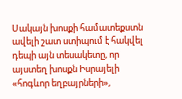Սակայն խոսքի համատեքստն ավելի շատ ստիպում է հակվել դեպի այն տեսակետը, որ այստեղ խոսքն Իսրայելի «հոգևոր եղբայրների»,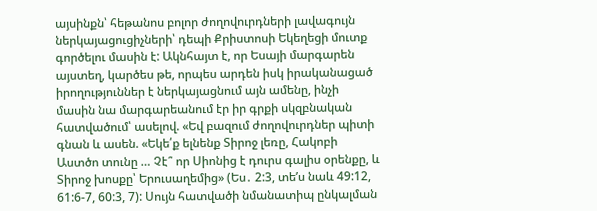այսինքն՝ հեթանոս բոլոր ժողովուրդների լավագույն ներկայացուցիչների՝ դեպի Քրիստոսի Եկեղեցի մուտք գործելու մասին է: Ակնհայտ է, որ Եսայի մարգարեն այստեղ, կարծես թե, որպես արդեն իսկ իրականացած իրողություններ է ներկայացնում այն ամենը, ինչի մասին նա մարգարեանում էր իր գրքի սկզբնական հատվածում՝ ասելով. «Եվ բազում ժողովուրդներ պիտի գնան և ասեն. «Եկե՛ք ելնենք Տիրոջ լեռը, Հակոբի Աստծո տունը … Չէ՞ որ Սիոնից է դուրս գալիս օրենքը, և Տիրոջ խոսքը՝ Երուսաղեմից» (Ես․ 2:3, տեʹս նաև 49:12, 61:6-7, 60:3, 7): Սույն հատվածի նմանատիպ ընկալման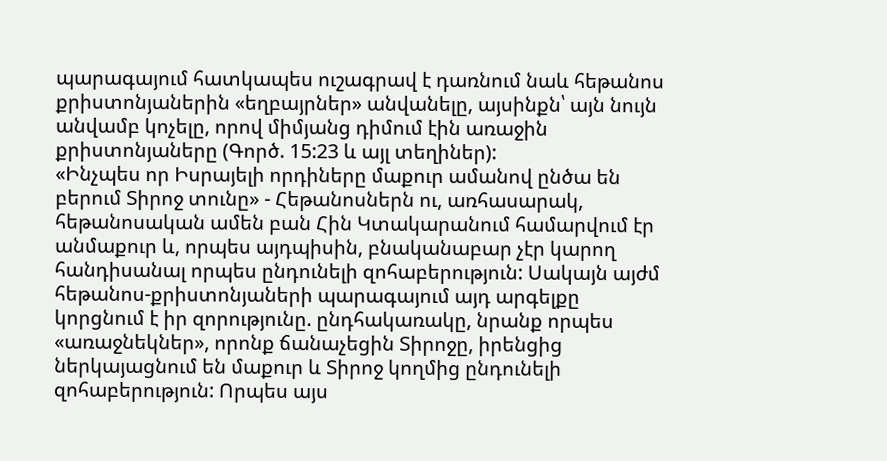պարագայում հատկապես ուշագրավ է դառնում նաև հեթանոս քրիստոնյաներին «եղբայրներ» անվանելը, այսինքն՝ այն նույն անվամբ կոչելը, որով միմյանց դիմում էին առաջին քրիստոնյաները (Գործ. 15:23 և այլ տեղիներ):
«Ինչպես որ Իսրայելի որդիները մաքուր ամանով ընծա են բերում Տիրոջ տունը» - Հեթանոսներն ու, առհասարակ, հեթանոսական ամեն բան Հին Կտակարանում համարվում էր անմաքուր և, որպես այդպիսին, բնականաբար չէր կարող հանդիսանալ որպես ընդունելի զոհաբերություն: Սակայն այժմ հեթանոս-քրիստոնյաների պարագայում այդ արգելքը կորցնում է իր զորությունը. ընդհակառակը, նրանք որպես «առաջնեկներ», որոնք ճանաչեցին Տիրոջը, իրենցից ներկայացնում են մաքուր և Տիրոջ կողմից ընդունելի զոհաբերություն: Որպես այս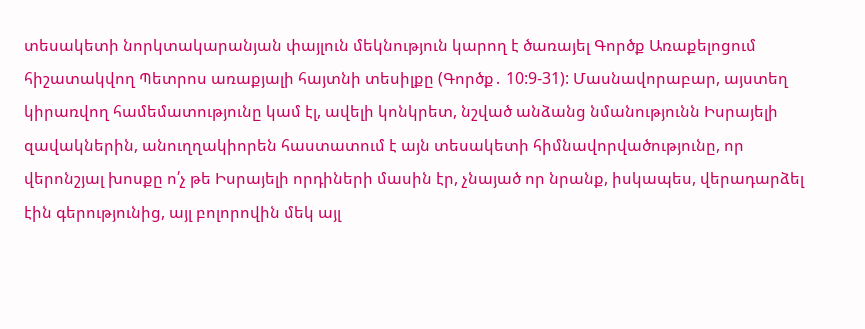տեսակետի նորկտակարանյան փայլուն մեկնություն կարող է ծառայել Գործք Առաքելոցում հիշատակվող Պետրոս առաքյալի հայտնի տեսիլքը (Գործք․ 10:9-31): Մասնավորաբար, այստեղ կիրառվող համեմատությունը կամ էլ, ավելի կոնկրետ, նշված անձանց նմանությունն Իսրայելի զավակներին, անուղղակիորեն հաստատում է այն տեսակետի հիմնավորվածությունը, որ վերոնշյալ խոսքը ո՛չ թե Իսրայելի որդիների մասին էր, չնայած որ նրանք, իսկապես, վերադարձել էին գերությունից, այլ բոլորովին մեկ այլ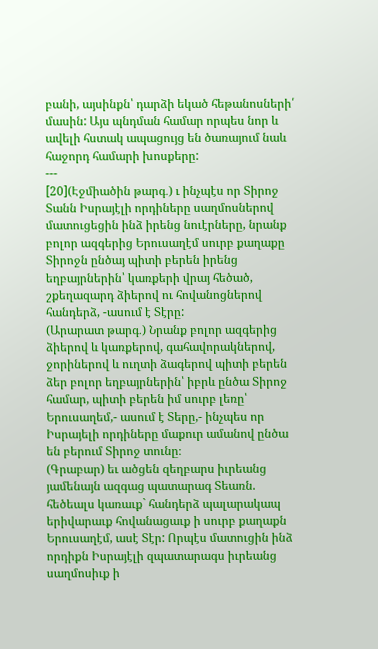բանի, այսինքն՝ դարձի եկած հեթանոսների՛ մասին: Այս պնդման համար որպես նոր և ավելի հստակ ապացույց են ծառայում նաև հաջորդ համարի խոսքերը:
---
[20](Էջմիածին թարգ․) ւ ինչպէս որ Տիրոջ Տանն Իսրայէլի որդիները սաղմոսներով մատուցեցին ինձ իրենց նուէրները, նրանք բոլոր ազգերից Երուսաղէմ սուրբ քաղաքը Տիրոջն ընծայ պիտի բերեն իրենց եղբայրներին՝ կառքերի վրայ հեծած, շքեղազարդ ձիերով ու հովանոցներով հանդերձ, -ասում է Տէրը:
(Արարատ թարգ․) Նրանք բոլոր ազգերից ձիերով և կառքերով, գահավորակներով, ջորիներով և ուղտի ձագերով պիտի բերեն ձեր բոլոր եղբայրներին՝ իբրև ընծա Տիրոջ համար, պիտի բերեն իմ սուրբ լեռը՝ Երուսաղեմ,- ասում է Տերը,- ինչպես որ Իսրայելի որդիները մաքուր ամանով ընծա են բերում Տիրոջ տունը։
(Գրաբար) եւ ածցեն զեղբարս իւրեանց յամենայն ազգաց պատարագ Տեառն. հեծեալս կառաւք` հանդերձ պալարակապ երիվարաւք հովանացաւք ի սուրբ քաղաքն Երուսաղէմ, ասէ Տէր: Որպէս մատուցին ինձ որդիքն Իսրայէլի զպատարագս իւրեանց սաղմոսիւք ի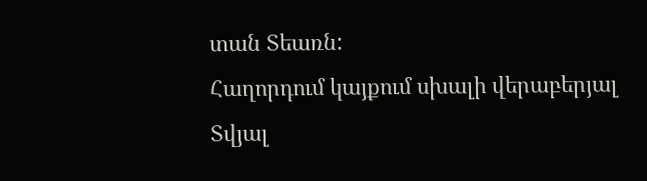տան Տեառն:
Հաղորդում կայքում սխալի վերաբերյալ
Տվյալ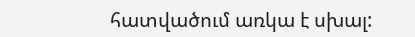հատվածում առկա է սխալ: